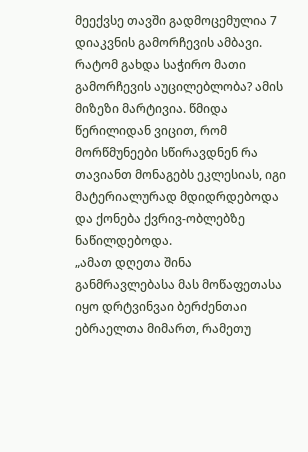მეექვსე თავში გადმოცემულია 7 დიაკვნის გამორჩევის ამბავი. რატომ გახდა საჭირო მათი გამორჩევის აუცილებლობა? ამის მიზეზი მარტივია. წმიდა წერილიდან ვიცით, რომ მორწმუნეები სწირავდნენ რა თავიანთ მონაგებს ეკლესიას, იგი მატერიალურად მდიდრდებოდა და ქონება ქვრივ-ობლებზე ნაწილდებოდა.
„ამათ დღეთა შინა განმრავლებასა მას მოწაფეთასა იყო დრტვინვაი ბერძენთაი ებრაელთა მიმართ, რამეთუ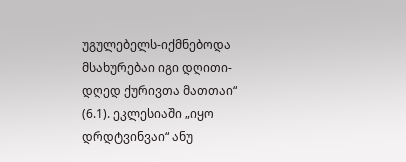უგულებელს-იქმნებოდა მსახურებაი იგი დღითი-დღედ ქურივთა მათთაი“ (6.1). ეკლესიაში „იყო დრდტვინვაი“ ანუ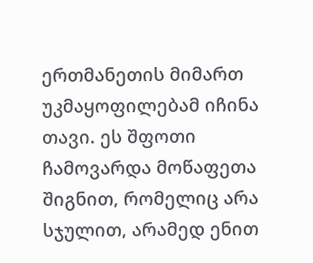ერთმანეთის მიმართ უკმაყოფილებამ იჩინა თავი. ეს შფოთი ჩამოვარდა მოწაფეთა შიგნით, რომელიც არა სჯულით, არამედ ენით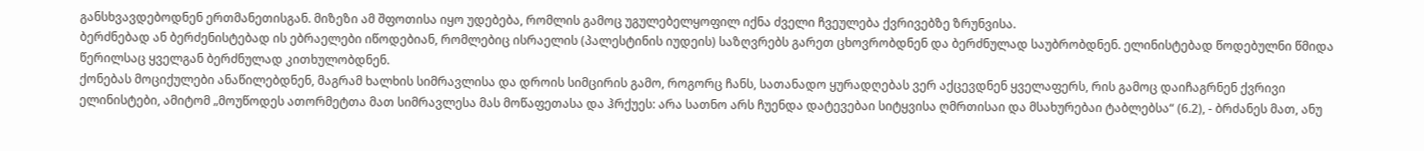განსხვავდებოდნენ ერთმანეთისგან. მიზეზი ამ შფოთისა იყო უდებება, რომლის გამოც უგულებელყოფილ იქნა ძველი ჩვეულება ქვრივებზე ზრუნვისა.
ბერძნებად ან ბერძენისტებად ის ებრაელები იწოდებიან, რომლებიც ისრაელის (პალესტინის იუდეის) საზღვრებს გარეთ ცხოვრობდნენ და ბერძნულად საუბრობდნენ. ელინისტებად წოდებულნი წმიდა წერილსაც ყველგან ბერძნულად კითხულობდნენ.
ქონებას მოციქულები ანაწილებდნენ, მაგრამ ხალხის სიმრავლისა და დროის სიმცირის გამო, როგორც ჩანს, სათანადო ყურადღებას ვერ აქცევდნენ ყველაფერს, რის გამოც დაიჩაგრნენ ქვრივი ელინისტები, ამიტომ „მოუწოდეს ათორმეტთა მათ სიმრავლესა მას მოწაფეთასა და ჰრქუეს: არა სათნო არს ჩუენდა დატევებაი სიტყვისა ღმრთისაი და მსახურებაი ტაბლებსა“ (6.2), - ბრძანეს მათ, ანუ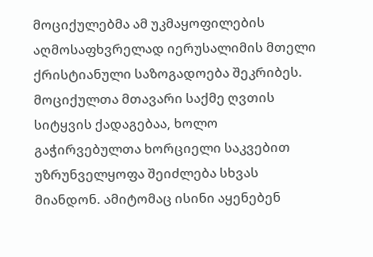მოციქულებმა ამ უკმაყოფილების აღმოსაფხვრელად იერუსალიმის მთელი ქრისტიანული საზოგადოება შეკრიბეს. მოციქულთა მთავარი საქმე ღვთის სიტყვის ქადაგებაა, ხოლო გაჭირვებულთა ხორციელი საკვებით უზრუნველყოფა შეიძლება სხვას მიანდონ. ამიტომაც ისინი აყენებენ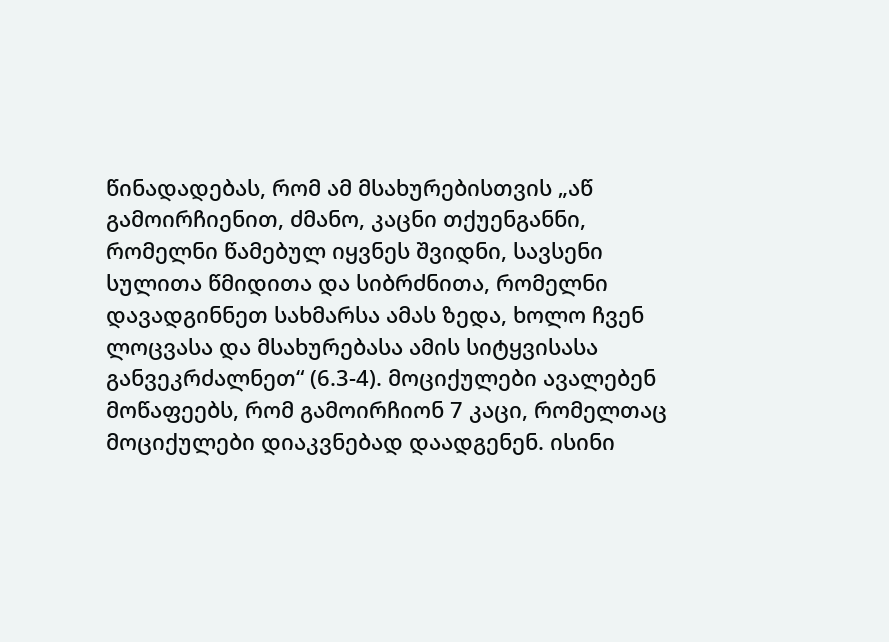წინადადებას, რომ ამ მსახურებისთვის „აწ გამოირჩიენით, ძმანო, კაცნი თქუენგანნი, რომელნი წამებულ იყვნეს შვიდნი, სავსენი სულითა წმიდითა და სიბრძნითა, რომელნი დავადგინნეთ სახმარსა ამას ზედა, ხოლო ჩვენ ლოცვასა და მსახურებასა ამის სიტყვისასა განვეკრძალნეთ“ (6.3-4). მოციქულები ავალებენ მოწაფეებს, რომ გამოირჩიონ 7 კაცი, რომელთაც მოციქულები დიაკვნებად დაადგენენ. ისინი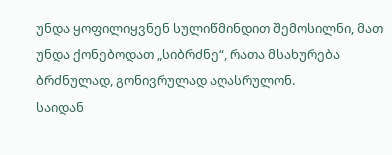უნდა ყოფილიყვნენ სულიწმინდით შემოსილნი, მათ უნდა ქონებოდათ „სიბრძნე“, რათა მსახურება ბრძნულად, გონივრულად აღასრულონ.
საიდან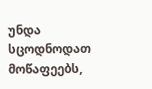უნდა სცოდნოდათ მოწაფეებს,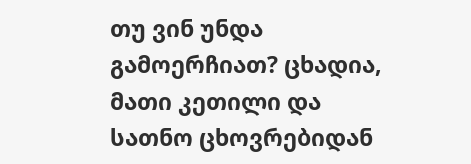თუ ვინ უნდა გამოერჩიათ? ცხადია, მათი კეთილი და სათნო ცხოვრებიდან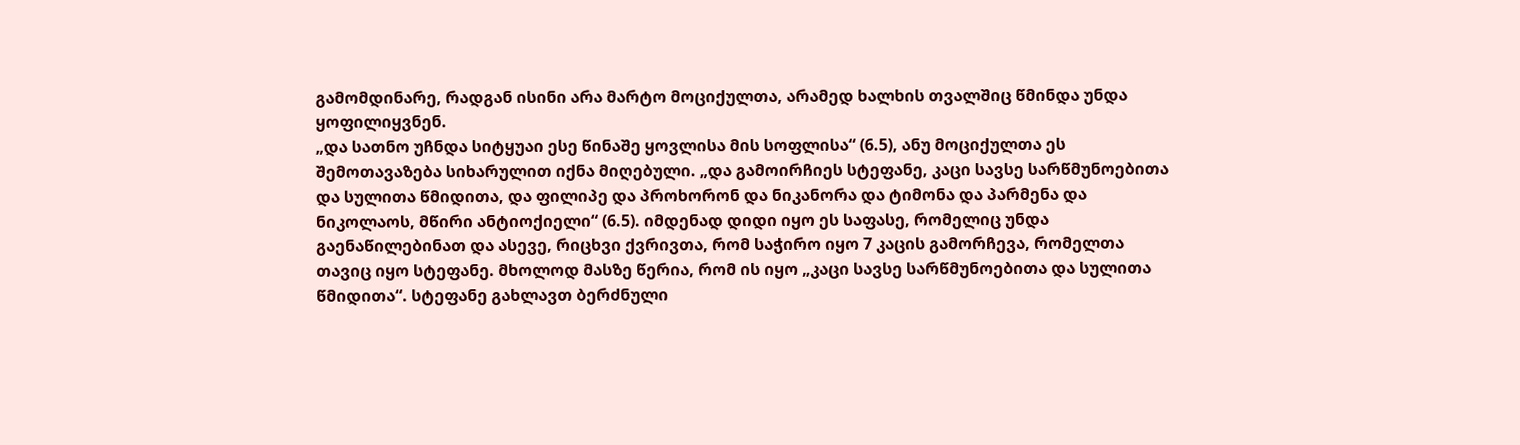გამომდინარე, რადგან ისინი არა მარტო მოციქულთა, არამედ ხალხის თვალშიც წმინდა უნდა ყოფილიყვნენ.
„და სათნო უჩნდა სიტყუაი ესე წინაშე ყოვლისა მის სოფლისა“ (6.5), ანუ მოციქულთა ეს შემოთავაზება სიხარულით იქნა მიღებული. „და გამოირჩიეს სტეფანე, კაცი სავსე სარწმუნოებითა და სულითა წმიდითა, და ფილიპე და პროხორონ და ნიკანორა და ტიმონა და პარმენა და ნიკოლაოს, მწირი ანტიოქიელი“ (6.5). იმდენად დიდი იყო ეს საფასე, რომელიც უნდა გაენაწილებინათ და ასევე, რიცხვი ქვრივთა, რომ საჭირო იყო 7 კაცის გამორჩევა, რომელთა თავიც იყო სტეფანე. მხოლოდ მასზე წერია, რომ ის იყო „კაცი სავსე სარწმუნოებითა და სულითა წმიდითა“. სტეფანე გახლავთ ბერძნული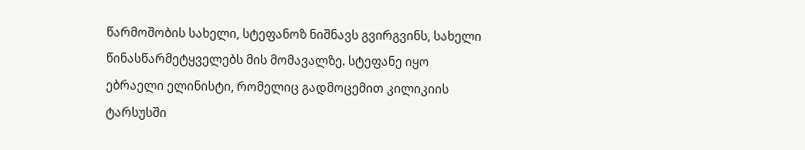წარმოშობის სახელი, სტეფანოზ ნიშნავს გვირგვინს, სახელი წინასწარმეტყველებს მის მომავალზე. სტეფანე იყო ებრაელი ელინისტი, რომელიც გადმოცემით კილიკიის ტარსუსში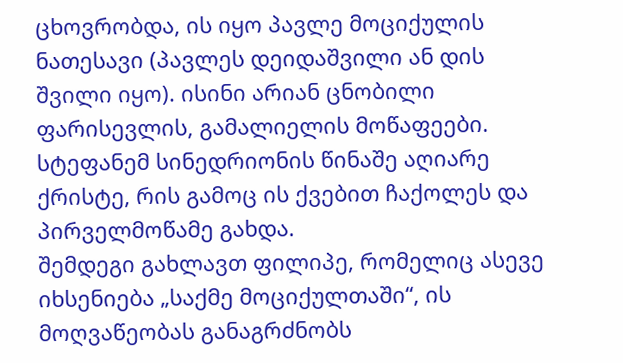ცხოვრობდა, ის იყო პავლე მოციქულის ნათესავი (პავლეს დეიდაშვილი ან დის შვილი იყო). ისინი არიან ცნობილი ფარისევლის, გამალიელის მოწაფეები. სტეფანემ სინედრიონის წინაშე აღიარე ქრისტე, რის გამოც ის ქვებით ჩაქოლეს და პირველმოწამე გახდა.
შემდეგი გახლავთ ფილიპე, რომელიც ასევე იხსენიება „საქმე მოციქულთაში“, ის მოღვაწეობას განაგრძნობს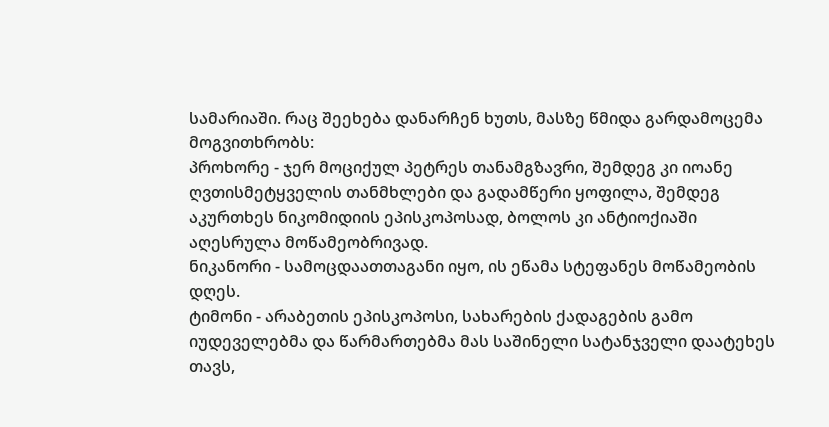სამარიაში. რაც შეეხება დანარჩენ ხუთს, მასზე წმიდა გარდამოცემა მოგვითხრობს:
პროხორე - ჯერ მოციქულ პეტრეს თანამგზავრი, შემდეგ კი იოანე ღვთისმეტყველის თანმხლები და გადამწერი ყოფილა, შემდეგ აკურთხეს ნიკომიდიის ეპისკოპოსად, ბოლოს კი ანტიოქიაში აღესრულა მოწამეობრივად.
ნიკანორი - სამოცდაათთაგანი იყო, ის ეწამა სტეფანეს მოწამეობის დღეს.
ტიმონი - არაბეთის ეპისკოპოსი, სახარების ქადაგების გამო იუდეველებმა და წარმართებმა მას საშინელი სატანჯველი დაატეხეს თავს,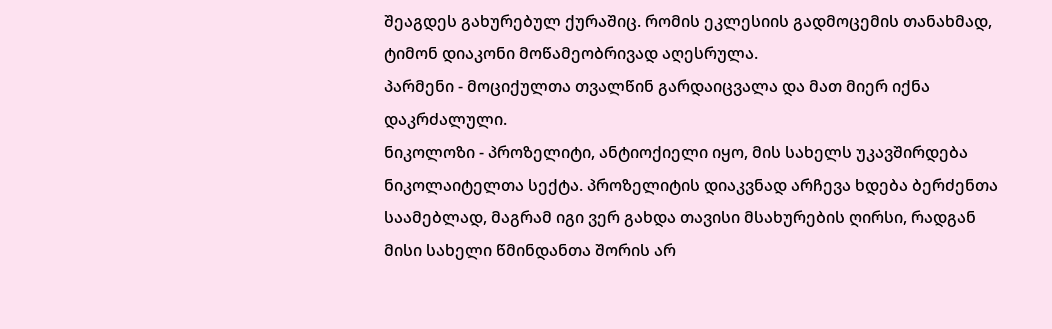შეაგდეს გახურებულ ქურაშიც. რომის ეკლესიის გადმოცემის თანახმად, ტიმონ დიაკონი მოწამეობრივად აღესრულა.
პარმენი - მოციქულთა თვალწინ გარდაიცვალა და მათ მიერ იქნა დაკრძალული.
ნიკოლოზი - პროზელიტი, ანტიოქიელი იყო, მის სახელს უკავშირდება ნიკოლაიტელთა სექტა. პროზელიტის დიაკვნად არჩევა ხდება ბერძენთა საამებლად, მაგრამ იგი ვერ გახდა თავისი მსახურების ღირსი, რადგან მისი სახელი წმინდანთა შორის არ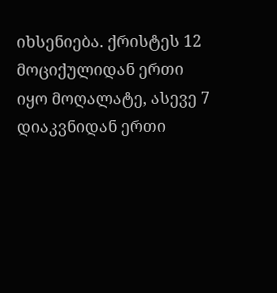იხსენიება. ქრისტეს 12 მოციქულიდან ერთი იყო მოღალატე, ასევე 7 დიაკვნიდან ერთი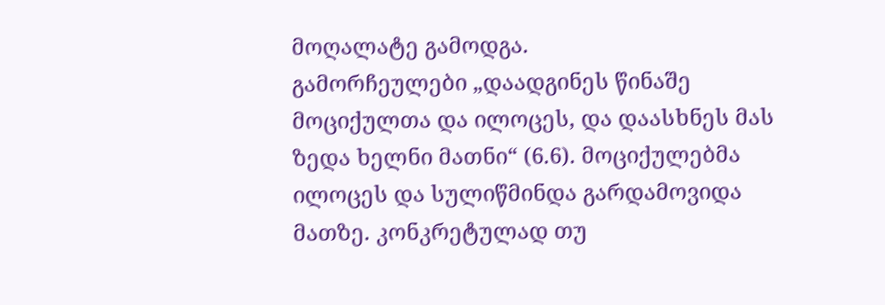მოღალატე გამოდგა.
გამორჩეულები „დაადგინეს წინაშე მოციქულთა და ილოცეს, და დაასხნეს მას ზედა ხელნი მათნი“ (6.6). მოციქულებმა ილოცეს და სულიწმინდა გარდამოვიდა მათზე. კონკრეტულად თუ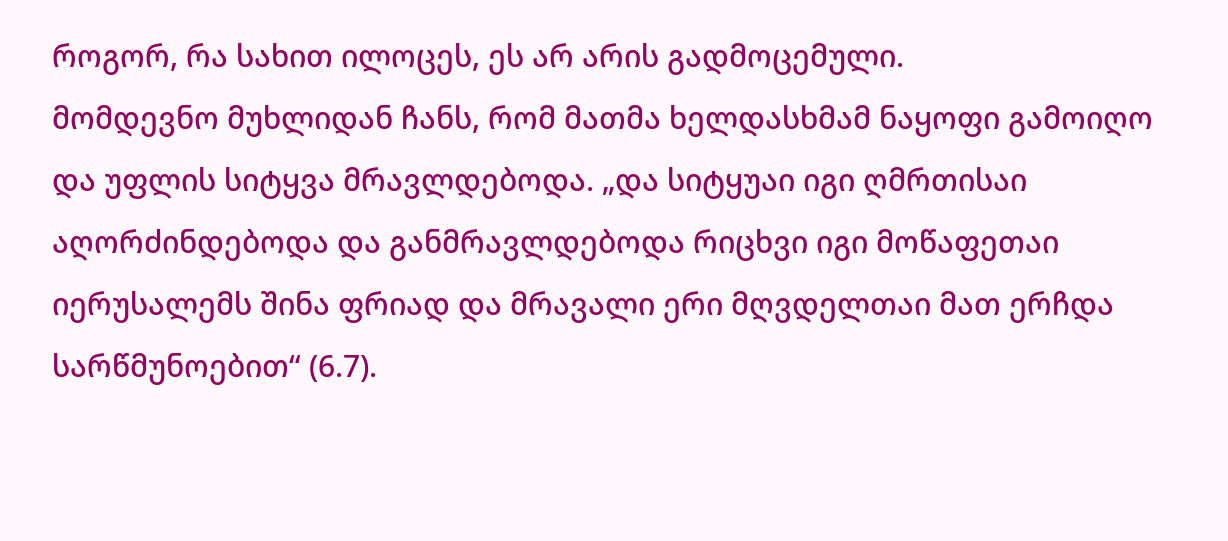როგორ, რა სახით ილოცეს, ეს არ არის გადმოცემული.
მომდევნო მუხლიდან ჩანს, რომ მათმა ხელდასხმამ ნაყოფი გამოიღო და უფლის სიტყვა მრავლდებოდა. „და სიტყუაი იგი ღმრთისაი აღორძინდებოდა და განმრავლდებოდა რიცხვი იგი მოწაფეთაი იერუსალემს შინა ფრიად და მრავალი ერი მღვდელთაი მათ ერჩდა სარწმუნოებით“ (6.7).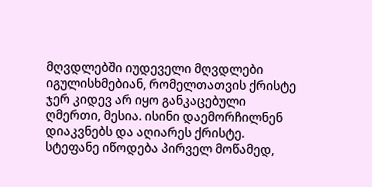მღვდლებში იუდეველი მღვდლები იგულისხმებიან, რომელთათვის ქრისტე ჯერ კიდევ არ იყო განკაცებული ღმერთი, მესია. ისინი დაემორჩილნენ დიაკვნებს და აღიარეს ქრისტე.
სტეფანე იწოდება პირველ მოწამედ,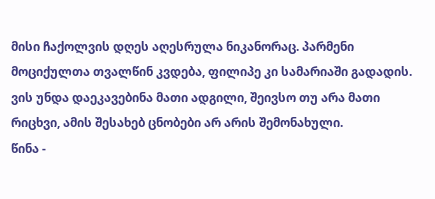მისი ჩაქოლვის დღეს აღესრულა ნიკანორაც. პარმენი მოციქულთა თვალწინ კვდება, ფილიპე კი სამარიაში გადადის. ვის უნდა დაეკავებინა მათი ადგილი, შეივსო თუ არა მათი რიცხვი, ამის შესახებ ცნობები არ არის შემონახული.
წინა -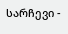სარჩევი -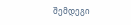შემდეგი